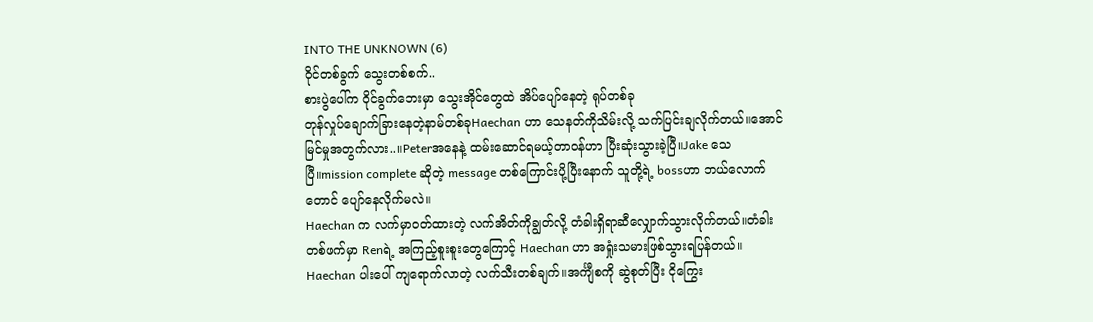INTO THE UNKNOWN (6)
ဝိုင်တစ်ခွက် သွေးတစ်စက်..
စားပွဲပေါ်က ဝိုင်ခွက်ဘေးမှာ သွေးအိုင်တွေထဲ အိပ်ပျော်နေတဲ့ ရုပ်တစ်ခု
တုန်လှုပ်ချောက်ခြားနေတဲ့နာမ်တစ်ခုHaechan ဟာ သေနတ်ကိုသိမ်းလို့ သက်ပြင်းချလိုက်တယ်။အောင်မြင်မှုအတွက်လား..။Peterအနေနဲ့ ထမ်းဆောင်ရမယ့်တာဝန်ဟာ ပြီးဆုံးသွားခဲ့ပြီ။Jake သေပြီ။mission complete ဆိုတဲ့ message တစ်ကြောင်းပို့ပြီးနောက် သူတို့ရဲ့ bossဟာ ဘယ်လောက်တောင် ပျော်နေလိုက်မလဲ။
Haechan က လက်မှာဝတ်ထားတဲ့ လက်အိတ်ကိုချွတ်လို့ တံခါးရှိရာဆီလျှောက်သွားလိုက်တယ်။တံခါးတစ်ဖက်မှာ Renရဲ့ အကြည့်စူးစူးတွေကြောင့် Haechan ဟာ အရှုံးသမားဖြစ်သွားရပြန်တယ်။
Haechan ပါးပေါ် ကျရောက်လာတဲ့ လက်သီးတစ်ချက်။အင်္ကျီစကို ဆွဲစုတ်ပြီး ငိုကြွေး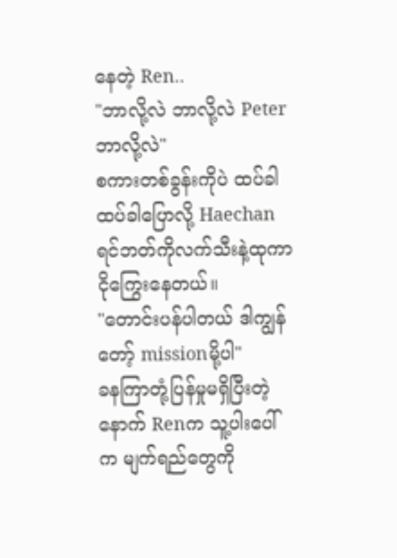နေတဲ့ Ren..
"ဘာလို့လဲ ဘာလို့လဲ Peter ဘာလို့လဲ"
စကားတစ်ခွန်းကိုပဲ ထပ်ခါထပ်ခါပြောလို့ Haechan ရင်ဘတ်ကိုလက်သီးနဲ့ထုကာ ငိုကြွေးနေတယ်။
"တောင်းပန်ပါတယ် ဒါကျွန်တော့် missionမို့ပါ"
ခနကြာတုံ့ပြန်မှုမရှိပြီးတဲ့နောက် Renက သူ့ပါးပေါ်က မျက်ရည်တွေကို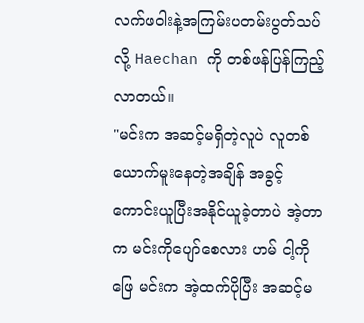လက်ဖဝါးနဲ့အကြမ်းပတမ်းပွတ်သပ်လို့ Haechan ကို တစ်ဖန်ပြန်ကြည့်လာတယ်။
"မင်းက အဆင့်မရှိတဲ့လူပဲ လူတစ်ယောက်မူးနေတဲ့အချိန် အခွင့်ကောင်းယူပြီးအနိုင်ယူခဲ့တာပဲ အဲ့တာက မင်းကိုပျော်စေလား ဟမ် ငါ့ကိုဖြေ မင်းက အဲ့ထက်ပိုပြီး အဆင့်မ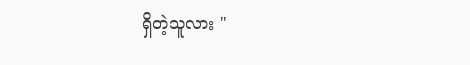ရှိတဲ့သူလား "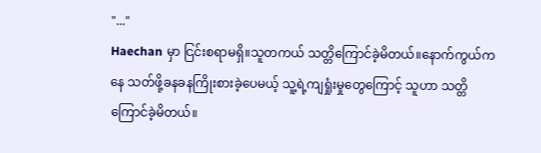"..."
Haechan မှာ ငြင်းစရာမရှိ။သူတကယ် သတ္တိကြောင်ခဲ့မိတယ်။နောက်ကွယ်ကနေ သတ်ဖို့ခနခနကြိုးစားခဲ့ပေမယ့် သူ့ရဲ့ကျရှုံးမှုတွေကြောင့် သူဟာ သတ္တိကြောင်ခဲ့မိတယ်။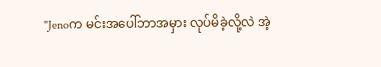"Jenoက မင်းအပေါ်ဘာအမှား လုပ်မိခဲ့လို့လဲ အဲ့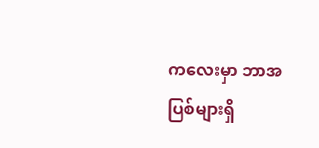ကလေးမှာ ဘာအပြစ်များရှိ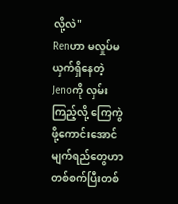လို့လဲ"
Renဟာ မလှုပ်မယှက်ရှိနေတဲ့ Jenoကို လှမ်းကြည့်လို့ ကြေကွဲဖို့ကောင်းအောင် မျက်ရည်တွေဟာ တစ်စက်ပြီးတစ်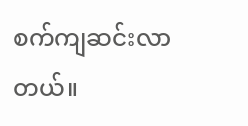စက်ကျဆင်းလာတယ်။